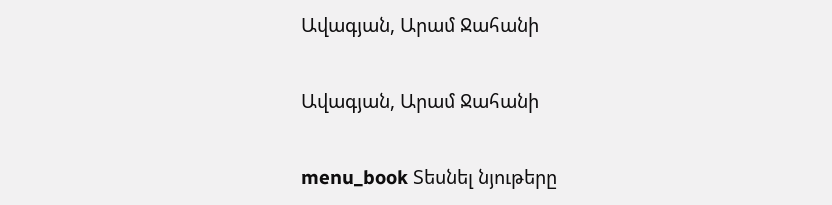Ավագյան, Արամ Ջահանի

Ավագյան, Արամ Ջահանի

menu_book Տեսնել նյութերը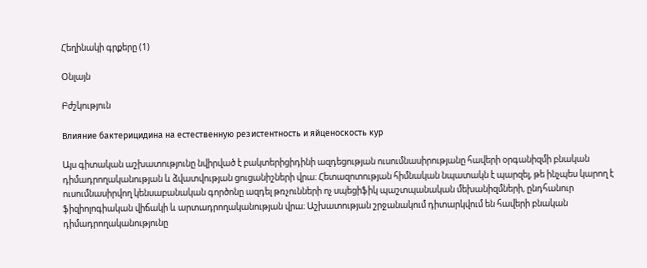Հեղինակի գրքերը (1)

Օնլայն

Բժշկություն

Влияние бактерицидина на естественную резистентность и яйценоскость кур

Այս գիտական աշխատությունը նվիրված է բակտերիցիդինի ազդեցության ուսումնասիրությանը հավերի օրգանիզմի բնական դիմադրողականության և ձվատվության ցուցանիշների վրա։ Հետազոտության հիմնական նպատակն է պարզել, թե ինչպես կարող է ուսումնասիրվող կենսաբանական գործոնը ազդել թռչունների ոչ սպեցիֆիկ պաշտպանական մեխանիզմների, ընդհանուր ֆիզիոլոգիական վիճակի և արտադրողականության վրա։ Աշխատության շրջանակում դիտարկվում են հավերի բնական դիմադրողականությունը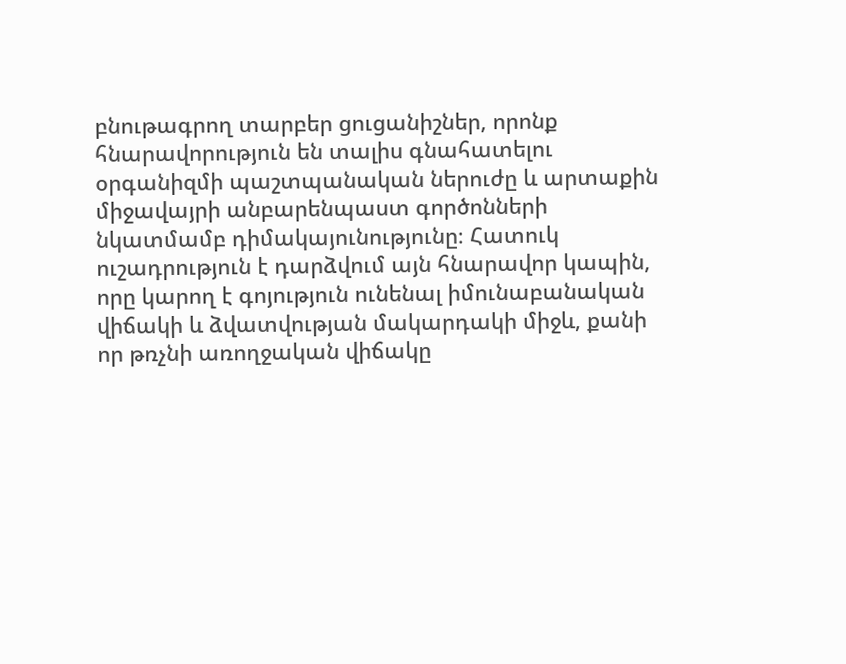բնութագրող տարբեր ցուցանիշներ, որոնք հնարավորություն են տալիս գնահատելու օրգանիզմի պաշտպանական ներուժը և արտաքին միջավայրի անբարենպաստ գործոնների նկատմամբ դիմակայունությունը։ Հատուկ ուշադրություն է դարձվում այն հնարավոր կապին, որը կարող է գոյություն ունենալ իմունաբանական վիճակի և ձվատվության մակարդակի միջև, քանի որ թռչնի առողջական վիճակը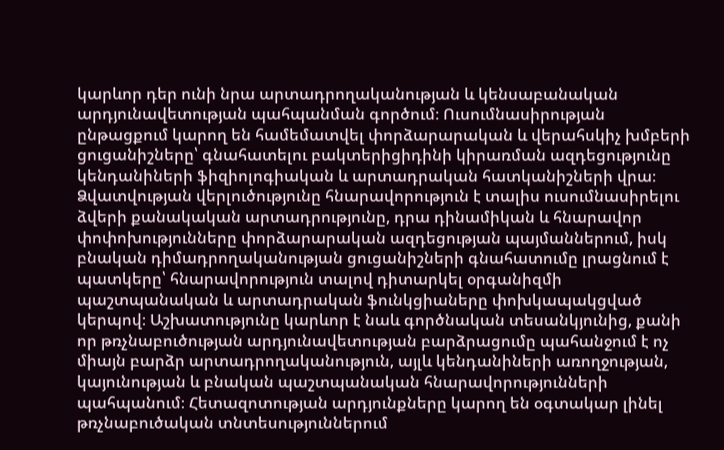կարևոր դեր ունի նրա արտադրողականության և կենսաբանական արդյունավետության պահպանման գործում։ Ուսումնասիրության ընթացքում կարող են համեմատվել փորձարարական և վերահսկիչ խմբերի ցուցանիշները՝ գնահատելու բակտերիցիդինի կիրառման ազդեցությունը կենդանիների ֆիզիոլոգիական և արտադրական հատկանիշների վրա։ Ձվատվության վերլուծությունը հնարավորություն է տալիս ուսումնասիրելու ձվերի քանակական արտադրությունը, դրա դինամիկան և հնարավոր փոփոխությունները փորձարարական ազդեցության պայմաններում, իսկ բնական դիմադրողականության ցուցանիշների գնահատումը լրացնում է պատկերը՝ հնարավորություն տալով դիտարկել օրգանիզմի պաշտպանական և արտադրական ֆունկցիաները փոխկապակցված կերպով։ Աշխատությունը կարևոր է նաև գործնական տեսանկյունից, քանի որ թռչնաբուծության արդյունավետության բարձրացումը պահանջում է ոչ միայն բարձր արտադրողականություն, այլև կենդանիների առողջության, կայունության և բնական պաշտպանական հնարավորությունների պահպանում։ Հետազոտության արդյունքները կարող են օգտակար լինել թռչնաբուծական տնտեսություններում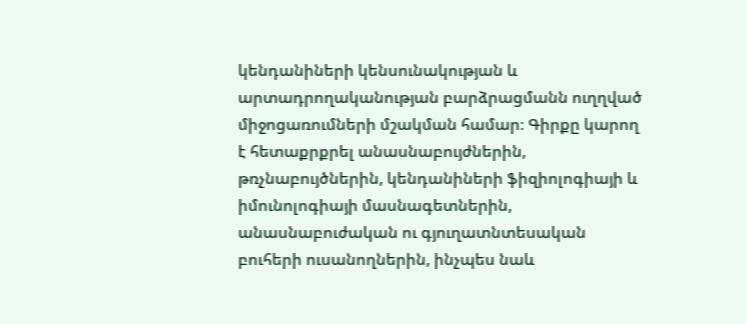կենդանիների կենսունակության և արտադրողականության բարձրացմանն ուղղված միջոցառումների մշակման համար։ Գիրքը կարող է հետաքրքրել անասնաբույժներին, թռչնաբույծներին, կենդանիների ֆիզիոլոգիայի և իմունոլոգիայի մասնագետներին, անասնաբուժական ու գյուղատնտեսական բուհերի ուսանողներին, ինչպես նաև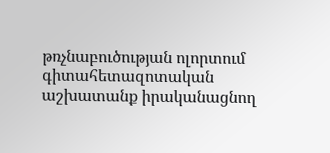թռչնաբուծության ոլորտում գիտահետազոտական աշխատանք իրականացնող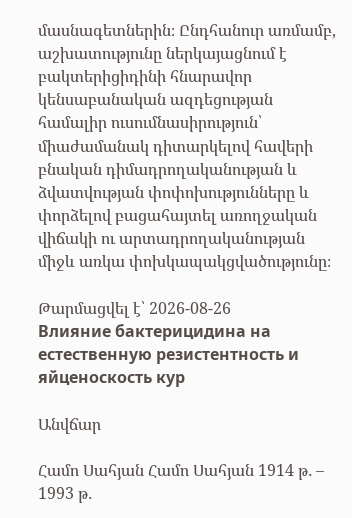մասնագետներին։ Ընդհանուր առմամբ, աշխատությունը ներկայացնում է բակտերիցիդինի հնարավոր կենսաբանական ազդեցության համալիր ուսումնասիրություն՝ միաժամանակ դիտարկելով հավերի բնական դիմադրողականության և ձվատվության փոփոխությունները և փորձելով բացահայտել առողջական վիճակի ու արտադրողականության միջև առկա փոխկապակցվածությունը։

Թարմացվել է՝ 2026-08-26
Влияние бактерицидина на естественную резистентность и яйценоскость кур

Անվճար

Համո Սահյան Համո Սահյան 1914 թ․ – 1993 թ․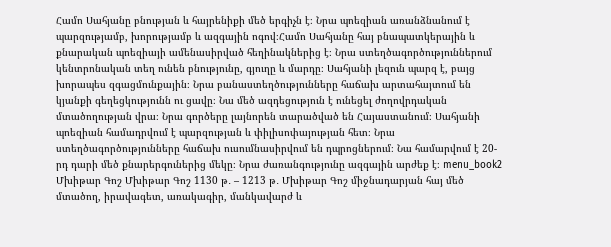Համո Սահյանը բնության և հայրենիքի մեծ երգիչն է։ Նրա պոեզիան առանձնանում է պարզությամբ, խորությամբ և ազգային ոգով։Համո Սահյանը հայ բնապատկերային և քնարական պոեզիայի ամենասիրված հեղինակներից է։ Նրա ստեղծագործություններում կենտրոնական տեղ ունեն բնությունը, գյուղը և մարդը։ Սահյանի լեզուն պարզ է, բայց խորապես զգացմունքային։ Նրա բանաստեղծությունները հաճախ արտահայտում են կյանքի գեղեցկությունն ու ցավը։ Նա մեծ ազդեցություն է ունեցել ժողովրդական մտածողության վրա։ Նրա գործերը լայնորեն տարածված են Հայաստանում։ Սահյանի պոեզիան համադրվում է պարզության և փիլիսոփայության հետ։ Նրա ստեղծագործությունները հաճախ ուսումնասիրվում են դպրոցներում։ Նա համարվում է 20-րդ դարի մեծ քնարերգուներից մեկը։ Նրա ժառանգությունը ազգային արժեք է։ menu_book2 Մխիթար Գոշ Մխիթար Գոշ 1130 թ․ – 1213 թ․ Մխիթար Գոշ միջնադարյան հայ մեծ մտածող, իրավագետ, առակագիր, մանկավարժ և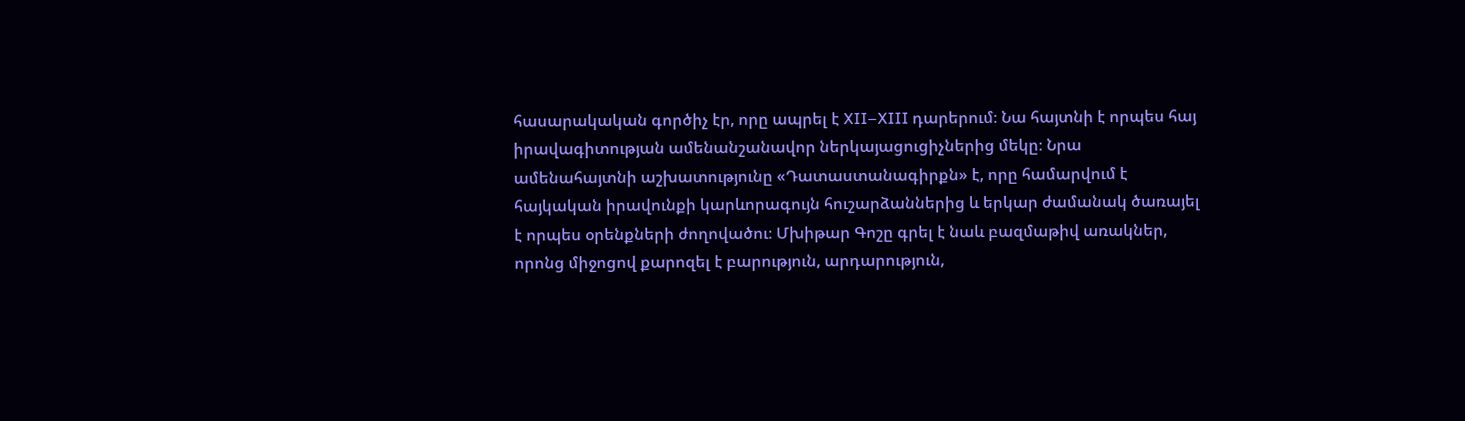հասարակական գործիչ էր, որը ապրել է XII–XIII դարերում։ Նա հայտնի է որպես հայ իրավագիտության ամենանշանավոր ներկայացուցիչներից մեկը։ Նրա ամենահայտնի աշխատությունը «Դատաստանագիրքն» է, որը համարվում է հայկական իրավունքի կարևորագույն հուշարձաններից և երկար ժամանակ ծառայել է որպես օրենքների ժողովածու։ Մխիթար Գոշը գրել է նաև բազմաթիվ առակներ, որոնց միջոցով քարոզել է բարություն, արդարություն,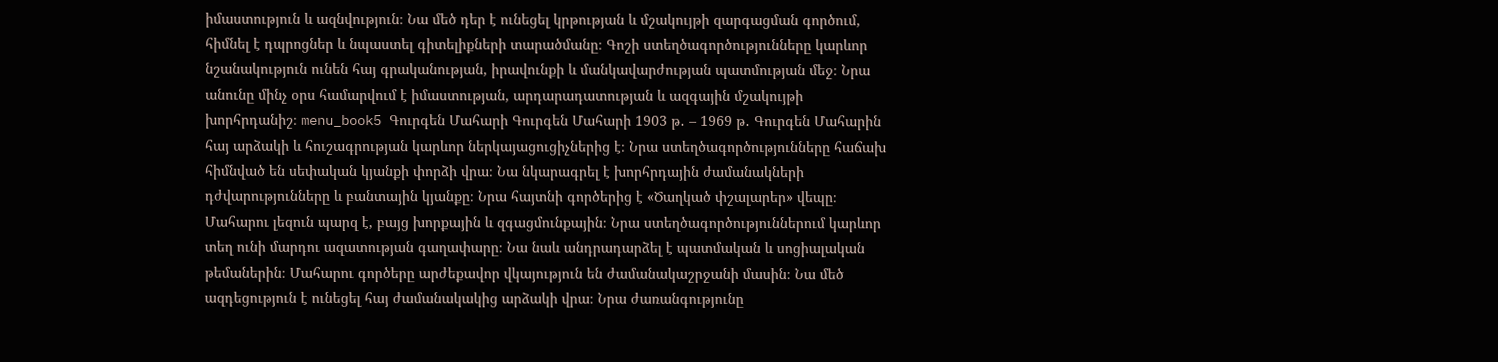իմաստություն և ազնվություն։ Նա մեծ դեր է ունեցել կրթության և մշակույթի զարգացման գործում, հիմնել է դպրոցներ և նպաստել գիտելիքների տարածմանը։ Գոշի ստեղծագործությունները կարևոր նշանակություն ունեն հայ գրականության, իրավունքի և մանկավարժության պատմության մեջ։ Նրա անունը մինչ օրս համարվում է իմաստության, արդարադատության և ազգային մշակույթի խորհրդանիշ։ menu_book5 Գուրգեն Մահարի Գուրգեն Մահարի 1903 թ․ – 1969 թ․ Գուրգեն Մահարին հայ արձակի և հուշագրության կարևոր ներկայացուցիչներից է։ Նրա ստեղծագործությունները հաճախ հիմնված են սեփական կյանքի փորձի վրա։ Նա նկարագրել է խորհրդային ժամանակների դժվարությունները և բանտային կյանքը։ Նրա հայտնի գործերից է «Ծաղկած փշալարեր» վեպը։ Մահարու լեզուն պարզ է, բայց խորքային և զգացմունքային։ Նրա ստեղծագործություններում կարևոր տեղ ունի մարդու ազատության գաղափարը։ Նա նաև անդրադարձել է պատմական և սոցիալական թեմաներին։ Մահարու գործերը արժեքավոր վկայություն են ժամանակաշրջանի մասին։ Նա մեծ ազդեցություն է ունեցել հայ ժամանակակից արձակի վրա։ Նրա ժառանգությունը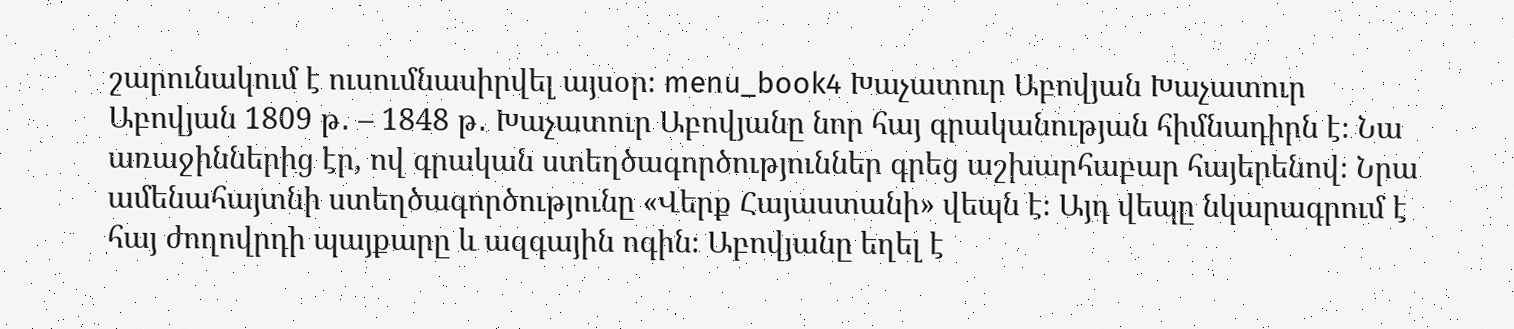շարունակում է ուսումնասիրվել այսօր։ menu_book4 Խաչատուր Աբովյան Խաչատուր Աբովյան 1809 թ․ – 1848 թ․ Խաչատուր Աբովյանը նոր հայ գրականության հիմնադիրն է։ Նա առաջիններից էր, ով գրական ստեղծագործություններ գրեց աշխարհաբար հայերենով։ Նրա ամենահայտնի ստեղծագործությունը «Վերք Հայաստանի» վեպն է։ Այդ վեպը նկարագրում է հայ ժողովրդի պայքարը և ազգային ոգին։ Աբովյանը եղել է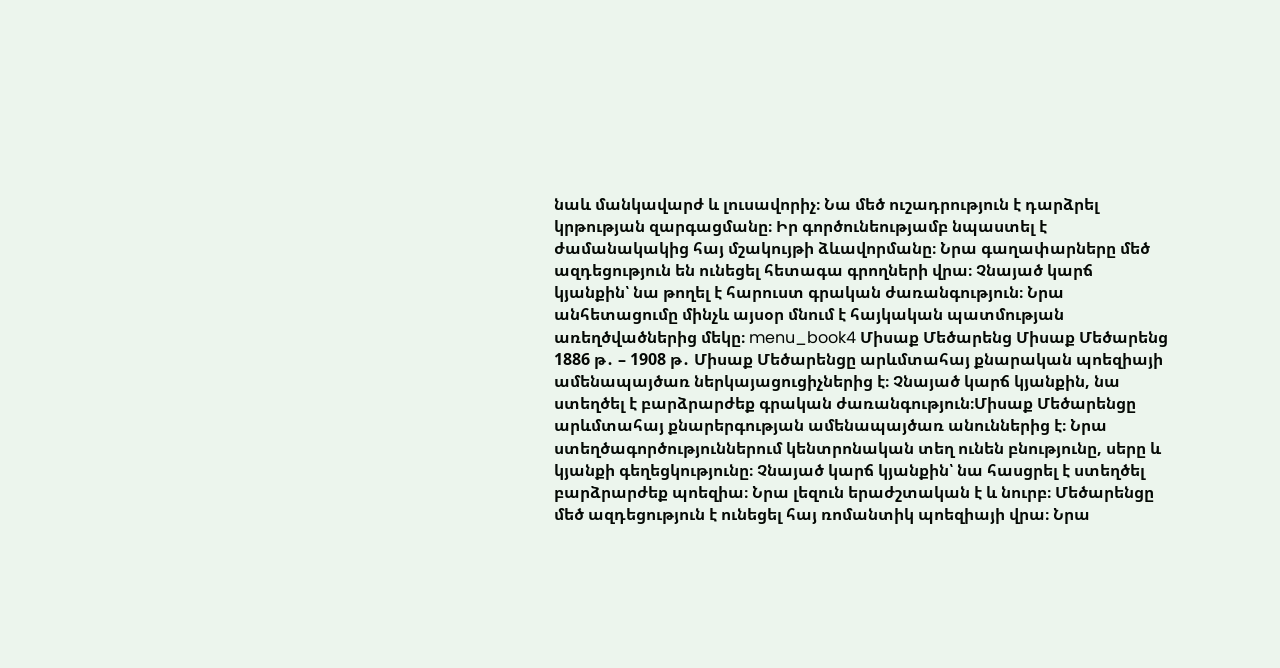նաև մանկավարժ և լուսավորիչ։ Նա մեծ ուշադրություն է դարձրել կրթության զարգացմանը։ Իր գործունեությամբ նպաստել է ժամանակակից հայ մշակույթի ձևավորմանը։ Նրա գաղափարները մեծ ազդեցություն են ունեցել հետագա գրողների վրա։ Չնայած կարճ կյանքին՝ նա թողել է հարուստ գրական ժառանգություն։ Նրա անհետացումը մինչև այսօր մնում է հայկական պատմության առեղծվածներից մեկը։ menu_book4 Միսաք Մեծարենց Միսաք Մեծարենց 1886 թ․ – 1908 թ․ Միսաք Մեծարենցը արևմտահայ քնարական պոեզիայի ամենապայծառ ներկայացուցիչներից է։ Չնայած կարճ կյանքին, նա ստեղծել է բարձրարժեք գրական ժառանգություն։Միսաք Մեծարենցը արևմտահայ քնարերգության ամենապայծառ անուններից է։ Նրա ստեղծագործություններում կենտրոնական տեղ ունեն բնությունը, սերը և կյանքի գեղեցկությունը։ Չնայած կարճ կյանքին՝ նա հասցրել է ստեղծել բարձրարժեք պոեզիա։ Նրա լեզուն երաժշտական է և նուրբ։ Մեծարենցը մեծ ազդեցություն է ունեցել հայ ռոմանտիկ պոեզիայի վրա։ Նրա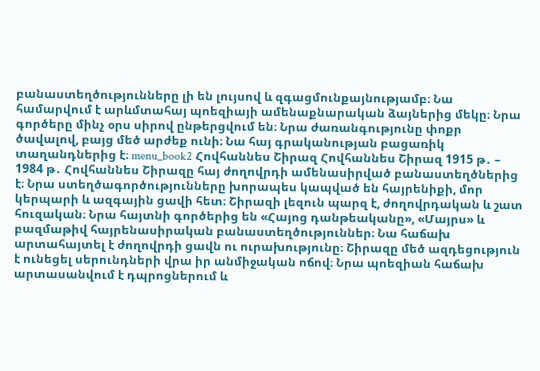բանաստեղծությունները լի են լույսով և զգացմունքայնությամբ։ Նա համարվում է արևմտահայ պոեզիայի ամենաքնարական ձայներից մեկը։ Նրա գործերը մինչ օրս սիրով ընթերցվում են։ Նրա ժառանգությունը փոքր ծավալով, բայց մեծ արժեք ունի։ Նա հայ գրականության բացառիկ տաղանդներից է։ menu_book2 Հովհաննես Շիրազ Հովհաննես Շիրազ 1915 թ․ – 1984 թ․ Հովհաննես Շիրազը հայ ժողովրդի ամենասիրված բանաստեղծներից է։ Նրա ստեղծագործությունները խորապես կապված են հայրենիքի, մոր կերպարի և ազգային ցավի հետ։ Շիրազի լեզուն պարզ է, ժողովրդական և շատ հուզական։ Նրա հայտնի գործերից են «Հայոց դանթեականը», «Մայրս» և բազմաթիվ հայրենասիրական բանաստեղծություններ։ Նա հաճախ արտահայտել է ժողովրդի ցավն ու ուրախությունը։ Շիրազը մեծ ազդեցություն է ունեցել սերունդների վրա իր անմիջական ոճով։ Նրա պոեզիան հաճախ արտասանվում է դպրոցներում և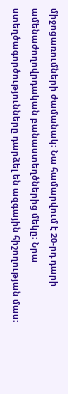միջոցառումների ժամանակ։ Նա համարվում է 20-րդ դարի ամենաժողովրդական բանաստեղծներից մեկը։ Նրա ստեղծագործությունները դարձել են ազգային հիշողության մաս։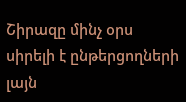Շիրազը մինչ օրս սիրելի է ընթերցողների լայն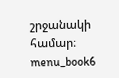շրջանակի համար։ menu_book6